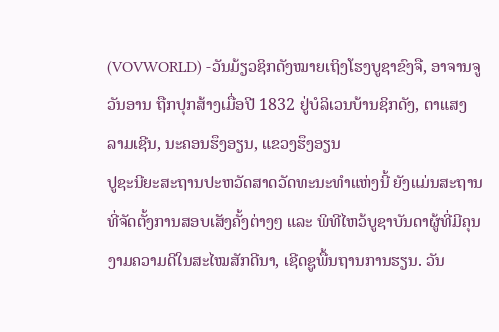(VOVWORLD) -ວັນມ້ຽວຊິກດັງໝາຍເຖິງໂຮງບູຊາຂົງຈື, ອາຈານຈູວັນອານ ຖືກປຸກສ້າງເມື່ອປີ 1832 ຢູ່ບໍລິເວນບ້ານຊິກດັງ, ຕາແສງ ລາມເຊີນ, ນະຄອນຮຶງອຽນ, ແຂວງຮຶງອຽນ
ປູຊະນີຍະສະຖານປະຫວັດສາດວັດທະນະທຳແຫ່ງນີ້ ຍັງແມ່ນສະຖານທີ່ຈັດຕັ້ງການສອບເສັງຄັ້ງຕ່າງໆ ແລະ ພິທີໄຫວ້ບູຊາບັນດາຜູ້ທີ່ມີຄຸນງາມຄວາມດີໃນສະໄໝສັກດີນາ, ເຊີດຊູພື້ນຖານການຮຽນ. ວັນ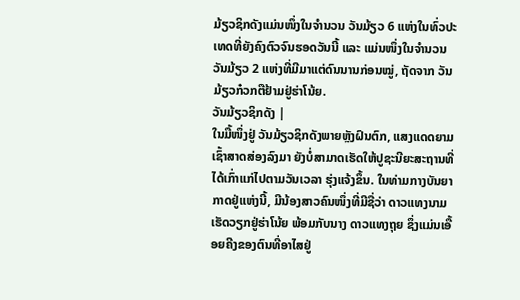ມ້ຽວຊິກດັງແມ່ນໜຶ່ງໃນຈຳນວນ ວັນມ້ຽວ 6 ແຫ່ງໃນທົ່ວປະເທດທີ່ຍັງຄົງຕົວຈົນຮອດວັນນີ້ ແລະ ແມ່ນໜຶ່ງໃນຈຳນວນ ວັນມ້ຽວ 2 ແຫ່ງທີ່ມີມາແຕ່ດົນນານກ່ອນໝູ່, ຖັດຈາກ ວັນມ້ຽວກ໋ວກຕືຢ້າມຢູ່ຮ່າໂນ້ຍ.
ວັນມ້ຽວຊິກດັງ |
ໃນມື້ໜຶ່ງຢູ່ ວັນມ້ຽວຊິກດັງພາຍຫຼັງຝົນຕົກ, ແສງແດດຍາມເຊົ້າສາດສ່ອງລົງມາ ຍັງບໍ່ສາມາດເຮັດໃຫ້ປູຊະນີຍະສະຖານທີ່ໄດ້ເກົ່າແກ່ໄປຕາມວັນເວລາ ຮຸ່ງແຈ້ງຂຶ້ນ. ໃນທ່າມກາງບັນຍາກາດຢູ່ແຫ່ງນີ້, ມີນ້ອງສາວຄົນໜຶ່ງທີ່ມີຊື່ວ່າ ດາວແທງນາມ ເຮັດວຽກຢູ່ຮ່າໂນ້ຍ ພ້ອມກັບນາງ ດາວແທງຖຸຍ ຊຶ່ງແມ່ນເອື້ອຍຄີງຂອງຕົນທີ່ອາໄສຢູ່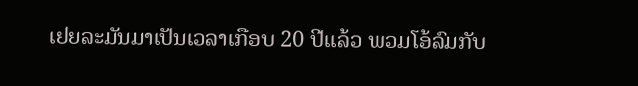ເຢຍລະມັນມາເປັນເວລາເກືອບ 20 ປີແລ້ວ ພວມໂອ້ລົມກັບ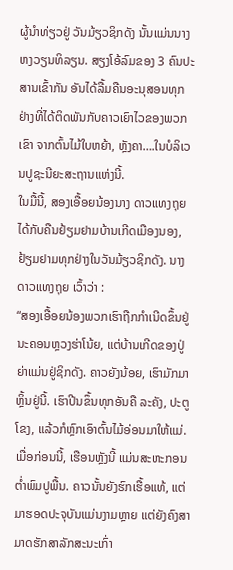ຜູ້ນຳທ່ຽວຢູ່ ວັນມ້ຽວຊິກດັງ ນັ້ນແມ່ນນາງ ຫງວຽນທິລຽນ. ສຽງໂອ້ລົມຂອງ 3 ຄົນປະສານເຂົ້າກັນ ອັນໄດ້ລື້ມຄືນອະນຸສອນທຸກຢ່າງທີ່ໄດ້ຕິດພັນກັບຄາວເຍົາໄວຂອງພວກເຂົາ ຈາກຕົ້ນໄມ້ໃບຫຍ້າ, ຫຼັງຄາ….ໃນບໍລິເວນປູຊະນີຍະສະຖານແຫ່ງນີ້.
ໃນມື້ນີ້, ສອງເອື້ອຍນ້ອງນາງ ດາວແທງຖຸຍໄດ້ກັບຄືນຢ້ຽມຢາມບ້ານເກີດເມືອງນອງ, ຢ້ຽມຢາມທຸກຢ່າງໃນວັນມ້ຽວຊິກດັງ. ນາງ ດາວແທງຖຸຍ ເວົ້າວ່າ :
“ສອງເອື້ອຍນ້ອງພວກເຮົາຖືກກຳເນີດຂຶ້ນຢູ່ນະຄອນຫຼວງຮ່າໂນ້ຍ, ແຕ່ບ້ານເກີດຂອງປູ່ຍ່າແມ່ນຢູ່ຊິກດັງ. ຄາວຍັງນ້ອຍ, ເຮົາມັກມາຫຼິ້ນຢູ່ນີ້. ເຮົາປີນຂຶ້ນທຸກອັນຄື ລະຄັງ, ປະຕູໂຂງ, ແລ້ວກໍຫຼົກເອົາຕົ້ນໄມ້ອ່ອນມາໃຫ້ແມ່. ເມື່ອກ່ອນນີ້, ເຮືອນຫຼັງນີ້ ແມ່ນສະຫະກອນຕ່ຳພົມປູພື້ນ. ຄາວນັ້ນຍັງຮົກເຮື້ອແທ້, ແຕ່ມາຮອດປະຈຸບັນແມ່ນງາມຫຼາຍ ແຕ່ຍັງຄົງສາມາດຮັກສາລັກສະນະເກົ່າ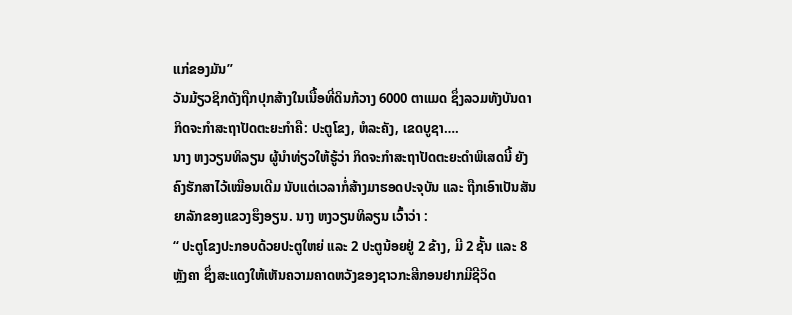ແກ່ຂອງມັນ”
ວັນມ້ຽວຊິກດັງຖືກປຸກສ້າງໃນເນື້ອທີ່ດິນກ້ວາງ 6000 ຕາແມດ ຊຶ່ງລວມທັງບັນດາກິດຈະກຳສະຖາປັດຕະຍະກຳຄື: ປະຕູໂຂງ, ຫໍລະຄັງ, ເຂດບູຊາ….
ນາງ ຫງວຽນທິລຽນ ຜູ້ນຳທ່ຽວໃຫ້ຮູ້ວ່າ ກິດຈະກຳສະຖາປັດຕະຍະດຳພິເສດນີ້ ຍັງຄົງຮັກສາໄວ້ເໝືອນເດີມ ນັບແຕ່ເວລາກໍ່ສ້າງມາຮອດປະຈຸບັນ ແລະ ຖືກເອົາເປັນສັນຍາລັກຂອງແຂວງຮຶງອຽນ. ນາງ ຫງວຽນທິລຽນ ເວົ້າວ່າ :
“ ປະຕູໂຂງປະກອບດ້ວຍປະຕູໃຫຍ່ ແລະ 2 ປະຕູນ້ອຍຢູ່ 2 ຂ້າງ, ມີ 2 ຊັ້ນ ແລະ 8 ຫຼັງຄາ ຊຶ່ງສະແດງໃຫ້ເຫັນຄວາມຄາດຫວັງຂອງຊາວກະສີກອນຢາກມີຊີວິດ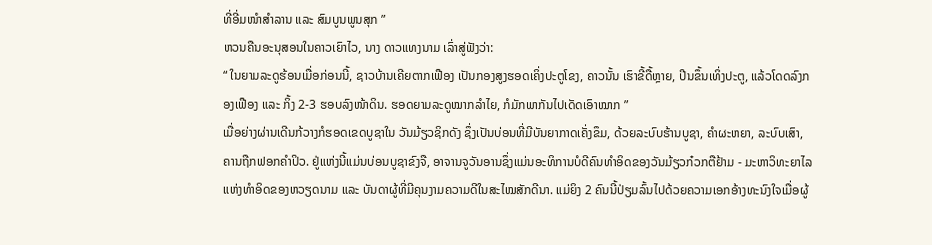ທີ່ອີ່ມໜຳສຳລານ ແລະ ສົມບູນພູນສຸກ ”
ຫວນຄືນອະນຸສອນໃນຄາວເຍົາໄວ, ນາງ ດາວແທງນາມ ເລົ່າສູ່ຟັງວ່າ:
“ ໃນຍາມລະດູຮ້ອນເມື່ອກ່ອນນີ້, ຊາວບ້ານເຄີຍຕາກເຟືອງ ເປັນກອງສູງຮອດເຄິ່ງປະຕູໂຂງ, ຄາວນັ້ນ ເຮົາຂີ້ດື້ຫຼາຍ, ປີນຂຶ້ນເທິ່ງປະຕູ, ແລ້ວໂດດລົງກອງເຟືອງ ແລະ ກິ້ງ 2-3 ຮອບລົງໜ້າດິນ. ຮອດຍາມລະດູໝາກລຳໄຍ, ກໍມັກພາກັນໄປເດັດເອົາໝາກ ”
ເມື່ອຍ່າງຜ່ານເດີນກ້ວາງກໍຮອດເຂດບູຊາໃນ ວັນມ້ຽວຊິກດັງ ຊຶ່ງເປັນບ່ອນທີ່ມີບັນຍາກາດເຄັ່ງຂຶມ, ດ້ວຍລະບົບຮ້ານບູຊາ, ຄຳຜະຫຍາ, ລະບົບເສົາ, ຄານຖືກຟອກຄຳປິວ. ຢູ່ແຫ່ງນີ້ແມ່ນບ່ອນບູຊາຂົງຈື, ອາຈານຈູວັນອານຊຶ່ງແມ່ນອະທິການບໍດີຄົນທຳອິດຂອງວັນມ້ຽວກ໋ວກຕືຢ້າມ - ມະຫາວິທະຍາໄລແຫ່ງທຳອິດຂອງຫວຽດນາມ ແລະ ບັນດາຜູ້ທີ່ມີຄຸນງາມຄວາມດີໃນສະໄໝສັກດີນາ. ແມ່ຍິງ 2 ຄົນນີ້ປ່ຽມລົ້ນໄປດ້ວຍຄວາມເອກອ້າງທະນົງໃຈເມື່ອຜູ້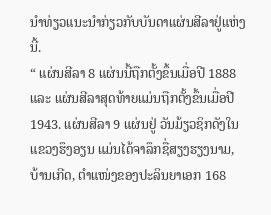ນຳທ່ຽວແນະນຳກ່ຽວກັບບັນດາແຜ່ນສີລາຢູ່ແຫ່ງນີ້.
“ ແຜ່ນສີລາ 8 ແຜ່ນນີ້ຖືກຕັ້ງຂຶ້ນເມື່ອປີ 1888 ແລະ ແຜ່ນສີລາສຸດທ້າຍແມ່ນຖືກຕັ້ງຂຶ້ນເມື່ອປີ 1943. ແຜ່ນສີລາ 9 ແຜ່ນຢູ່ ວັນມ້ຽວຊິກດັງໃນແຂວງຮຶງອຽນ ແມ່ນໄດ້ຈາລຶກຊື່ສຽງຮຽງນາມ, ບ້ານເກີດ, ຕຳແໜ່ງຂອງປະລິນຍາເອກ 168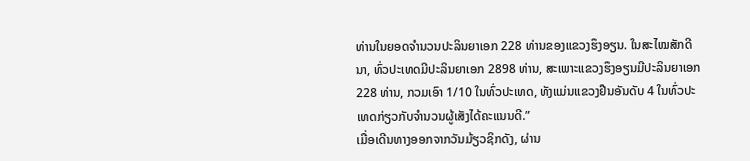ທ່ານໃນຍອດຈຳນວນປະລິນຍາເອກ 228 ທ່ານຂອງແຂວງຮຶງອຽນ. ໃນສະໄໝສັກດີນາ, ທົ່ວປະເທດມີປະລິນຍາເອກ 2898 ທ່ານ, ສະເພາະແຂວງຮຶງອຽນມີປະລິນຍາເອກ 228 ທ່ານ, ກວມເອົາ 1/10 ໃນທົ່ວປະເທດ, ທັງແມ່ນແຂວງຢືນອັນດັບ 4 ໃນທົ່ວປະເທດກ່ຽວກັບຈຳນວນຜູ້ເສັງໄດ້ຄະແນນດີ.”
ເມື່ອເດີນທາງອອກຈາກວັນມ້ຽວຊິກດັງ, ຜ່ານ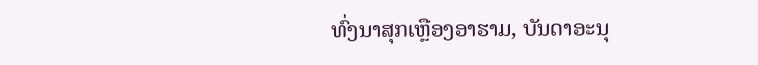ທົ່ງນາສຸກເຫຼືອງອາຮາມ, ບັນດາອະນຸ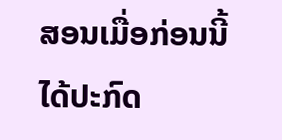ສອນເມື່ອກ່ອນນີ້ ໄດ້ປະກົດ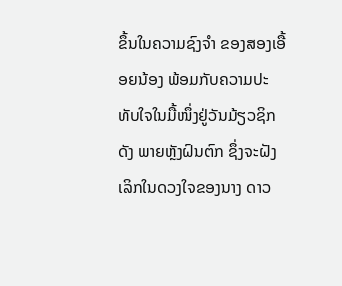ຂຶ້ນໃນຄວາມຊົງຈຳ ຂອງສອງເອື້ອຍນ້ອງ ພ້ອມກັບຄວາມປະທັບໃຈໃນມື້ໜຶ່ງຢູ່ວັນມ້ຽວຊິກດັງ ພາຍຫຼັງຝົນຕົກ ຊຶ່ງຈະຝັງເລິກໃນດວງໃຈຂອງນາງ ດາວ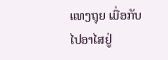ແທງຖຸຍ ເມື່ອກັບໄປອາໄສຢູ່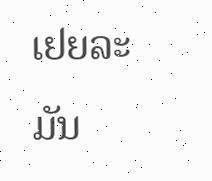ເຢຍລະມັນ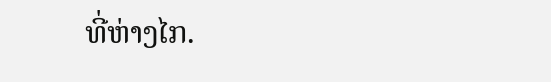ທີ່ຫ່າງໄກ.